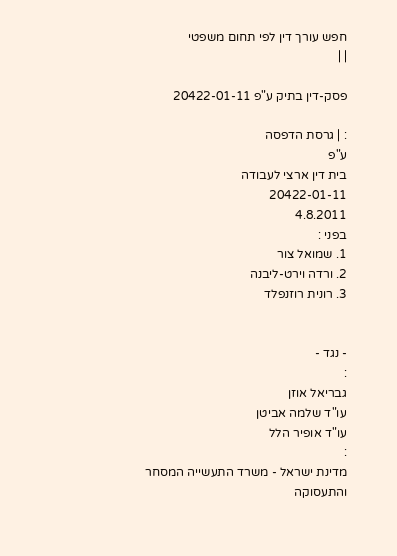חפש עורך דין לפי תחום משפטי
| |

פסק-דין בתיק ע"פ 20422-01-11

: | גרסת הדפסה
ע"פ
בית דין ארצי לעבודה
20422-01-11
4.8.2011
בפני :
1. שמואל צור
2. ורדה וירט-ליבנה
3. רונית רוזנפלד


- נגד -
:
גבריאל אוזן
עו"ד שלמה אביטן
עו"ד אופיר הלל
:
מדינת ישראל - משרד התעשייה המסחר והתעסוקה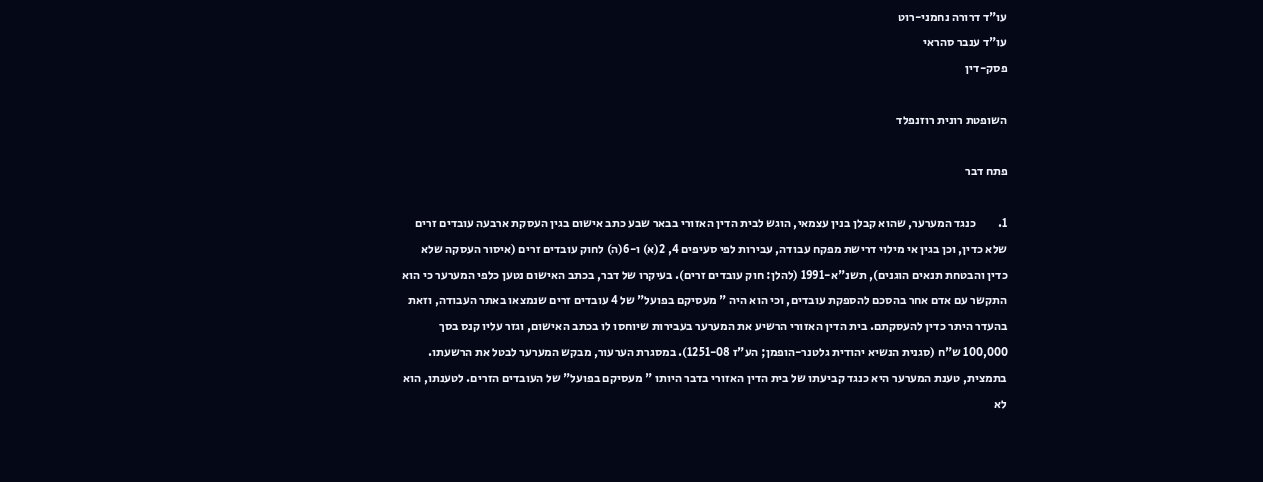עו"ד דרורה נחמני-רוט
עו"ד ענבר סהראי
פסק-דין

השופטת רונית רוזנפלד

פתח דבר

1.         כנגד המערער, שהוא קבלן בנין עצמאי, הוגש לבית הדין האזורי בבאר שבע כתב אישום בגין העסקת ארבעה עובדים זרים שלא כדין, וכן בגין אי מילוי דרישת מפקח עבודה, עבירות לפי סעיפים 4, 2(א) ו-6(ה) לחוק עובדים זרים (איסור העסקה שלא כדין והבטחת תנאים הוגנים), תשנ"א-1991 (להלן: חוק עובדים זרים). בעיקרו של דבר, בכתב האישום נטען כלפי המערער כי הוא התקשר עם אדם אחר בהסכם להספקת עובדים, וכי הוא היה " מעסיקם בפועל" של 4 עובדים זרים שנמצאו באתר העבודה, וזאת בהעדר היתר כדין להעסקתם. בית הדין האזורי הרשיע את המערער בעבירות שיוחסו לו בכתב האישום, וגזר עליו קנס בסך 100,000 ש"ח (סגנית הנשיא יהודית גלטנר-הופמן; הע"ז 1251-08). במסגרת הערעור, מבקש המערער לבטל את הרשעתו. בתמצית, טענת המערער היא כנגד קביעתו של בית הדין האזורי בדבר היותו " מעסיקם בפועל" של העובדים הזרים. לטענתו, הוא לא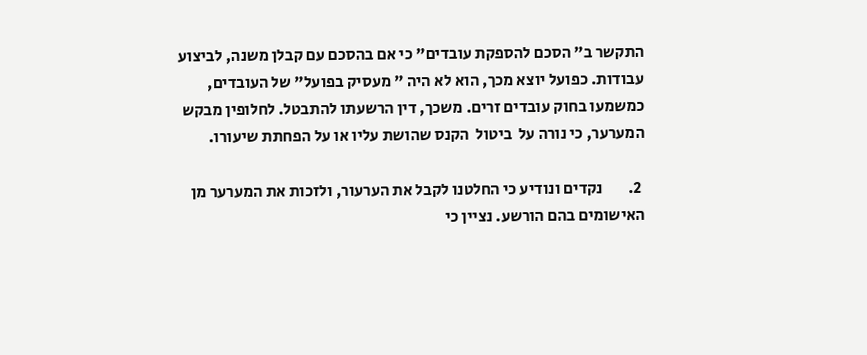התקשר ב" הסכם להספקת עובדים" כי אם בהסכם עם קבלן משנה, לביצוע עבודות. כפועל יוצא מכך, הוא לא היה " מעסיק בפועל" של העובדים, כמשמעו בחוק עובדים זרים. משכך, דין הרשעתו להתבטל. לחלופין מבקש המערער, כי נורה על  ביטול  הקנס שהושת עליו או על הפחתת שיעורו.

 2.        נקדים ונודיע כי החלטנו לקבל את הערעור, ולזכות את המערער מן האישומים בהם הורשע. נציין כי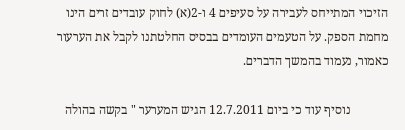הזיכוי המתייחס לעבירה על סעיפים 4 ו-2(א) לחוק עובדים זרים הינו מחמת הספק. על הטעמים העומדים בבסיס החלטתנו לקבל את הערעור כאמור, נעמוד בהמשך הדברים.

            נוסיף עוד כי ביום 12.7.2011 הגיש המערער " בקשה בהולה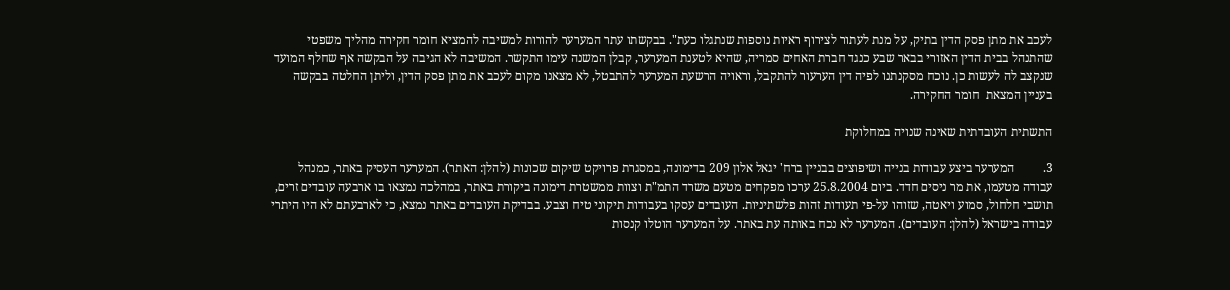לעכב את מתן פסק הדין בתיק, על מנת לעתור לצירוף ראיות נוספות שנתגלו כעת". בבקשתו עתר המערער להורות למשיבה להמציא חומר חקירה מהליך משפטי שהתנהל בבית הדין האזורי בבאר שבע כנגד חברת האחים סמריה, שהיא לטענת המערער, קבלן המשנה עימו התקשר. המשיבה לא הגיבה על הבקשה אף שחלף המועד שנקצב לה לעשות כן. נוכח מסקנתנו לפיה דין הערעור להתקבל, וראויה הרשעת המערער להתבטל, לא מצאנו מקום לעכב את מתן פסק הדין, וליתן החלטה בבקשה בעניין המצאת  חומר החקירה.

התשתית העובדתית שאינה שנויה במחלוקת

3.         המערער ביצע עבודות בנייה ושיפוצים בבניין ברח' יגאל אלון 209 בדימונה, במסגרת פרויקט שיקום שכונות (להלן: האתר). המערער העסיק באתר, כמנהל עבודה מטעמו, את מר ניסים חדד. ביום 25.8.2004 ערכו מפקחים מטעם משרד התמ"ת וצוות ממשטרת דימונה ביקורת באתר, במהלכה נמצאו בו ארבעה עובדים זרים, תושבי חלחול, סמוע ויאטה, שזוהו על-פי תעודות זהות פלשתיניות. העובדים עסקו בעבודות תיקוני טיח וצבע. בבדיקת העובדים באתר נמצא, כי לארבעתם לא היו היתרי עבודה בישראל (להלן: העובדים). המערער לא נכח באותה עת באתר. על המערער הוטלו קנסות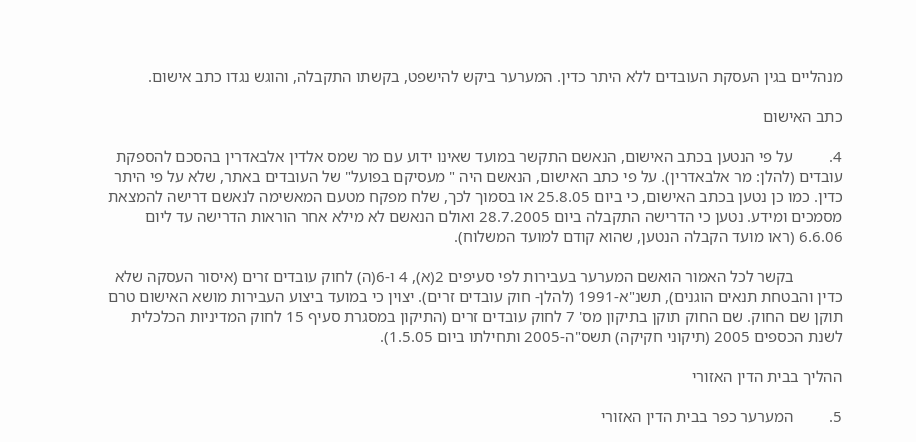מנהליים בגין העסקת העובדים ללא היתר כדין. המערער ביקש להישפט, בקשתו התקבלה, והוגש נגדו כתב אישום.

כתב האישום

4.         על פי הנטען בכתב האישום, הנאשם התקשר במועד שאינו ידוע עם מר שמס אלדין אלבאדרין בהסכם להספקת עובדים (להלן: מר אלבאדרין). על פי כתב האישום, הנאשם היה " מעסיקם בפועל" של העובדים באתר, שלא על פי היתר כדין. כמו כן נטען בכתב האישום, כי ביום 25.8.05 או בסמוך לכך, שלח מפקח מטעם המאשימה לנאשם דרישה להמצאת מסמכים ומידע. נטען כי הדרישה התקבלה ביום 28.7.2005 ואולם הנאשם לא מילא אחר הוראות הדרישה עד ליום 6.6.06 (ראו מועד הקבלה הנטען, שהוא קודם למועד המשלוח).

            בקשר לכל האמור הואשם המערער בעבירות לפי סעיפים 2(א), 4 ו-6(ה) לחוק עובדים זרים (איסור העסקה שלא כדין והבטחת תנאים הוגנים), תשנ"א-1991 (להלן- חוק עובדים זרים). יצוין כי במועד ביצוע העבירות מושא האישום טרם תוקן שם החוק. שם החוק תוקן בתיקון מס' 7 לחוק עובדים זרים (התיקון במסגרת סעיף 15 לחוק המדיניות הכלכלית לשנת הכספים 2005 (תיקוני חקיקה) תשס"ה-2005 ותחילתו ביום 1.5.05).

ההליך בבית הדין האזורי

5.         המערער כפר בבית הדין האזורי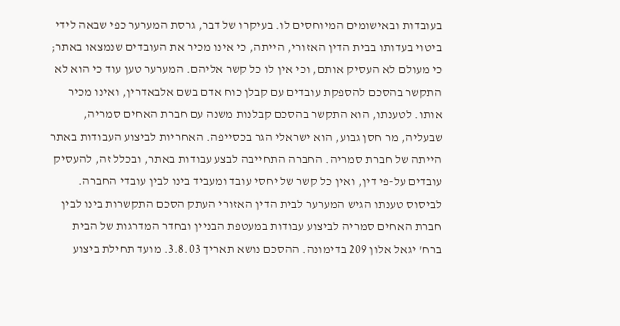בעובדות ובאישומים המיוחסים לו. בעיקרו של דבר, גרסת המערער כפי שבאה לידי ביטוי בעדותו בבית הדין האזורי, הייתה, כי אינו מכיר את העובדים שנמצאו באתר; כי מעולם לא העסיק אותם, וכי אין לו כל קשר אליהם. המערער טען עוד כי הוא לא התקשר בהסכם להספקת עובדים עם קבלן כוח אדם בשם אלבאדרין, ואינו מכיר אותו. לטענתו, הוא התקשר בהסכם קבלנות משנה עם חברת האחים סמריה, שבעליה, מר חסן גבוע, הוא ישראלי הגר בכסייפה. האחריות לביצוע העבודות באתר הייתה של חברת סמריה. החברה התחייבה לבצע עבודות באתר, ובכלל זה, להעסיק עובדים על-פי דין, ואין כל קשר של יחסי עובד ומעביד בינו לבין עובדי החברה. לביסוס טענתו הגיש המערער לבית הדין האזורי העתק הסכם התקשרות בינו לבין חברת האחים סמריה לביצוע עבודות במעטפת הבניין ובחדר המדרגות של הבית ברח' יגאל אלון 209 בדימונה. ההסכם נושא תאריך 3.8.03. מועד תחילת ביצוע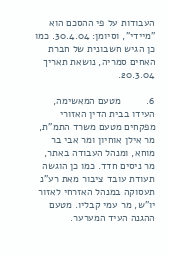העבודות על פי ההסכם הוא "מיידי", וסיומן: 30.4.04. כמו כן הגיש חשבונית של חברת האחים סמריה, נושאת תאריך 20.3.04.

6.         מטעם המאשימה, העידו בבית הדין האזורי מפקחים מטעם משרד התמ"ת, מר אילן אוחיון ומר אבי בר מוחא, ומנהל העבודה באתר, מר ניסים חדד. כמו כן הוגשה תעודת עובד ציבור מאת רע"נ תעסוקה במנהל האזרחי לאזור יו"ש, מר עמי קבליו. מטעם ההגנה העיד המערער.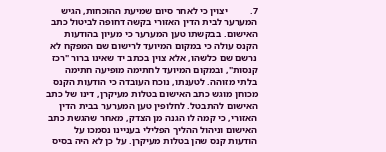7.         יצוין כי לאחר סיום שמיעת ההוכחות, הגיש המערער לבית הדין האזורי בקשה דחופה לביטול כתב האישום. בבקשתו טען המערער כי מעיון בהודעות הקנס עולה כי במקום המיועד לרישום שם המפקח לא נרשם שם כלשהו, אלא צוין בכתב יד שאינו ברור "רכז קנסות", ובמקום המיועד לחתימה מופיעה חתימה בלתי מזוהה. לטענתו, נוכח העובדה כי הודעות הקנס מכוחן מוגש כתב האישום בטלות מעיקרן, דינו של כתב האישום להתבטל. לחלופין טען המערער בבית הדין האזורי, כי קמה לו הגנה מן הצדק, מאחר שהגשת כתב האישום וניהול ההליך הפלילי בעניינו נסמכו על הודעות קנס שהן בטלות מעיקרן. על כן לא היה בסיס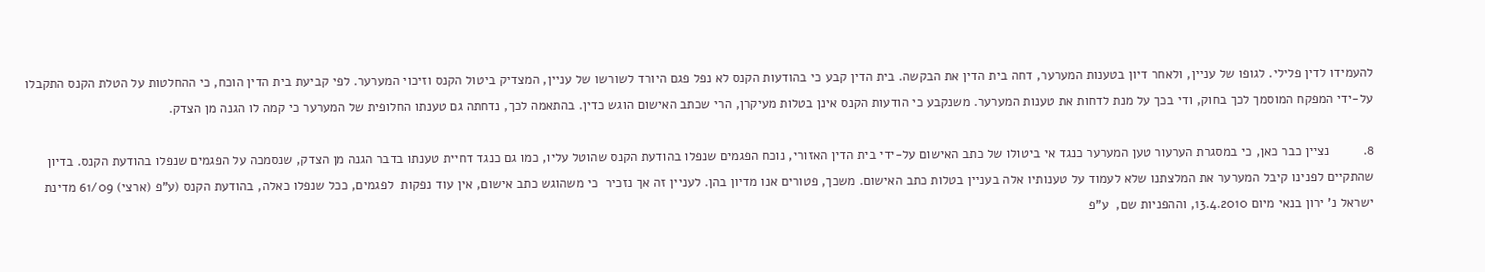להעמידו לדין פלילי. לגופו של עניין, ולאחר דיון בטענות המערער, דחה בית הדין את הבקשה. בית הדין קבע כי בהודעות הקנס לא נפל פגם היורד לשורשו של עניין, המצדיק ביטול הקנס וזיכוי המערער. לפי קביעת בית הדין הוכח, כי ההחלטות על הטלת הקנס התקבלו על-ידי המפקח המוסמך לכך בחוק, ודי בכך על מנת לדחות את טענות המערער. משנקבע כי הודעות הקנס אינן בטלות מעיקרן, הרי שכתב האישום הוגש כדין. בהתאמה לכך, נדחתה גם טענתו החלופית של המערער כי קמה לו הגנה מן הצדק.

8.         נציין כבר כאן, כי במסגרת הערעור טען המערער כנגד אי ביטולו של כתב האישום על-ידי בית הדין האזורי, נוכח הפגמים שנפלו בהודעת הקנס שהוטל עליו, כמו גם כנגד דחיית טענתו בדבר הגנה מן הצדק, שנסמכה על הפגמים שנפלו בהודעת הקנס. בדיון שהתקיים לפנינו קיבל המערער את המלצתנו שלא לעמוד על טענותיו אלה בעניין בטלות כתב האישום. משכך, פטורים אנו מדיון בהן. לעניין זה אך נזכיר  כי משהוגש כתב אישום, אין עוד נפקות  לפגמים, ככל שנפלו כאלה, בהודעת הקנס (ע"פ (ארצי) 61/09 מדינת ישראל נ' ירון בנאי מיום 13.4.2010, וההפניות שם,  ע"פ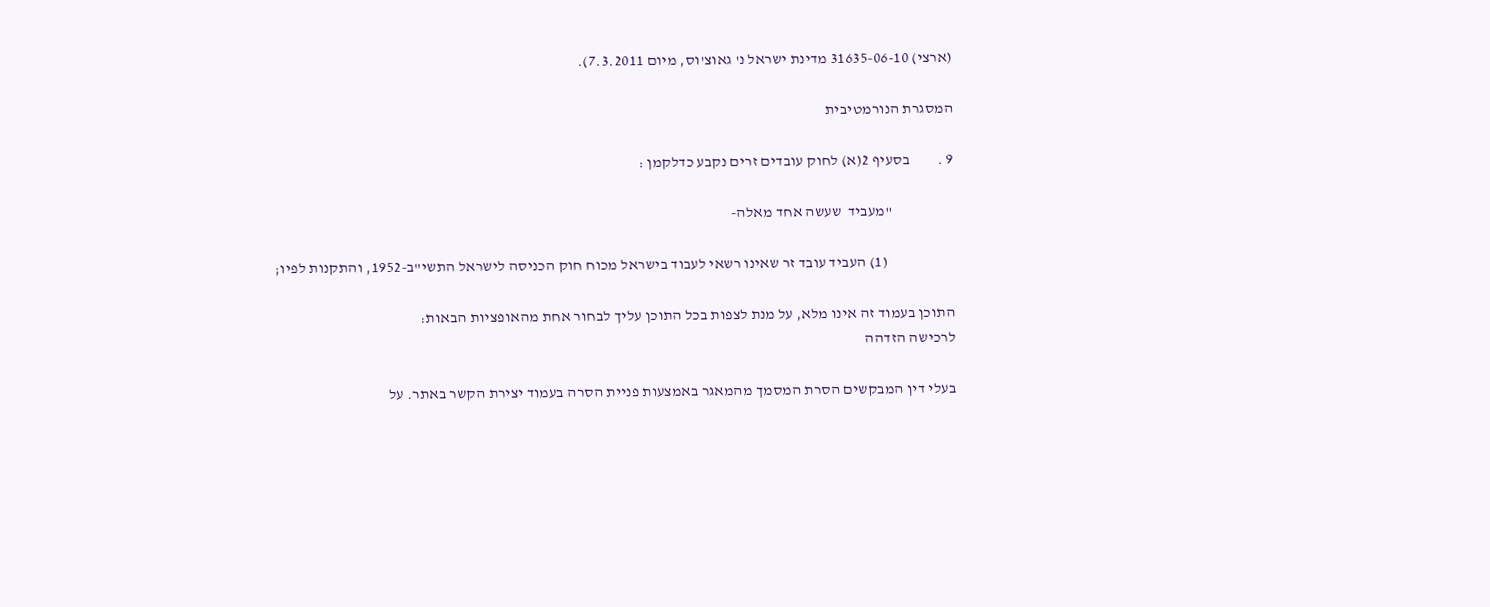(ארצי) 31635-06-10 מדינת ישראל נ' גאוצ'וס, מיום 7.3.2011).

המסגרת הנורמטיבית

9 .         בסעיף 2(א) לחוק עובדים זרים נקבע כדלקמן :

                    "מעביד  שעשה אחד מאלה-

                      (1) העביד עובד זר שאינו רשאי לעבוד בישראל מכוח חוק הכניסה לישראל התשי"ב-1952, והתקנות לפיו;

התוכן בעמוד זה אינו מלא, על מנת לצפות בכל התוכן עליך לבחור אחת מהאופציות הבאות:
לרכישה הזדהה

בעלי דין המבקשים הסרת המסמך מהמאגר באמצעות פניית הסרה בעמוד יצירת הקשר באתר. על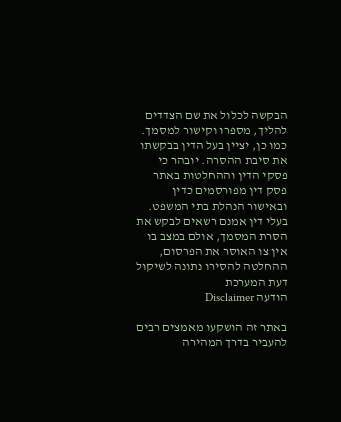הבקשה לכלול את שם הצדדים להליך, מספרו וקישור למסמך. כמו כן, יציין בעל הדין בבקשתו את סיבת ההסרה. יובהר כי פסקי הדין וההחלטות באתר פסק דין מפורסמים כדין ובאישור הנהלת בתי המשפט. בעלי דין אמנם רשאים לבקש את הסרת המסמך, אולם במצב בו אין צו האוסר את הפרסום, ההחלטה להסירו נתונה לשיקול דעת המערכת
הודעה Disclaimer

באתר זה הושקעו מאמצים רבים להעביר בדרך המהירה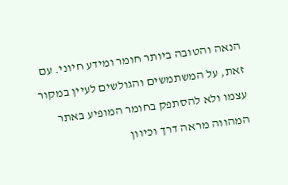הנאה והטובה ביותר חומר ומידע חיוני. עם זאת, על המשתמשים והגולשים לעיין במקור עצמו ולא להסתפק בחומר המופיע באתר המהווה מראה דרך וכיוון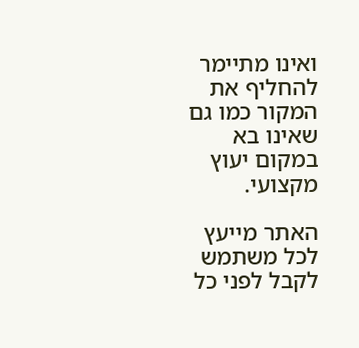ואינו מתיימר להחליף את המקור כמו גם שאינו בא במקום יעוץ מקצועי.

האתר מייעץ לכל משתמש לקבל לפני כל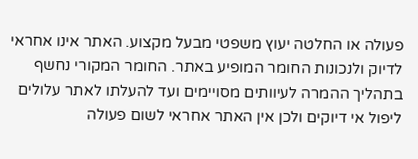פעולה או החלטה יעוץ משפטי מבעל מקצוע. האתר אינו אחראי לדיוק ולנכונות החומר המופיע באתר. החומר המקורי נחשף בתהליך ההמרה לעיוותים מסויימים ועד להעלתו לאתר עלולים ליפול אי דיוקים ולכן אין האתר אחראי לשום פעולה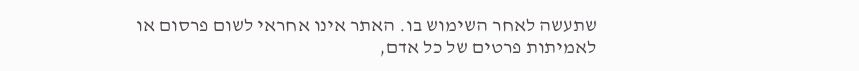שתעשה לאחר השימוש בו. האתר אינו אחראי לשום פרסום או לאמיתות פרטים של כל אדם,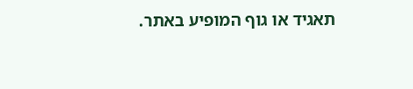תאגיד או גוף המופיע באתר.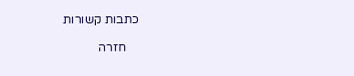כתבות קשורות

    חזרה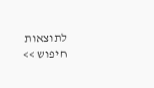לתוצאות חיפוש >>